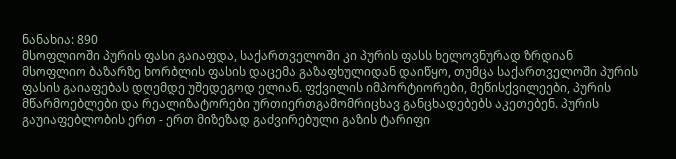ნანახია: 890
მსოფლიოში პურის ფასი გაიაფდა, საქართველოში კი პურის ფასს ხელოვნურად ზრდიან
მსოფლიო ბაზარზე ხორბლის ფასის დაცემა გაზაფხულიდან დაიწყო, თუმცა საქართველოში პურის ფასის გაიაფებას დღემდე უშედეგოდ ელიან. ფქვილის იმპორტიორები, მეწისქვილეები, პურის მწარმოებლები და რეალიზატორები ურთიერთგამომრიცხავ განცხადებებს აკეთებენ. პურის გაუიაფებლობის ერთ - ერთ მიზეზად გაძვირებული გაზის ტარიფი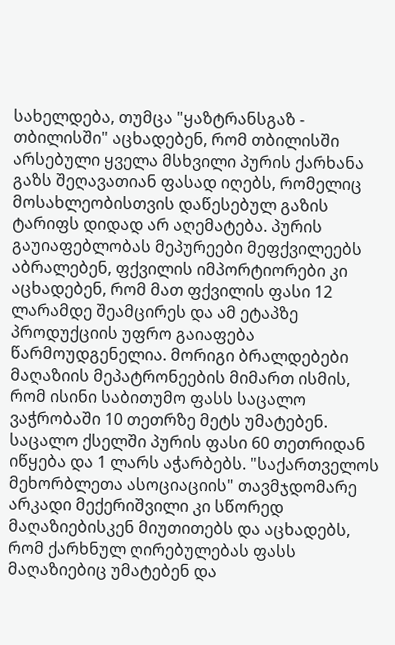სახელდება, თუმცა "ყაზტრანსგაზ - თბილისში" აცხადებენ, რომ თბილისში არსებული ყველა მსხვილი პურის ქარხანა გაზს შეღავათიან ფასად იღებს, რომელიც მოსახლეობისთვის დაწესებულ გაზის ტარიფს დიდად არ აღემატება. პურის გაუიაფებლობას მეპურეები მეფქვილეებს აბრალებენ, ფქვილის იმპორტიორები კი აცხადებენ, რომ მათ ფქვილის ფასი 12 ლარამდე შეამცირეს და ამ ეტაპზე პროდუქციის უფრო გაიაფება წარმოუდგენელია. მორიგი ბრალდებები მაღაზიის მეპატრონეების მიმართ ისმის, რომ ისინი საბითუმო ფასს საცალო ვაჭრობაში 10 თეთრზე მეტს უმატებენ. საცალო ქსელში პურის ფასი 60 თეთრიდან იწყება და 1 ლარს აჭარბებს. "საქართველოს მეხორბლეთა ასოციაციის" თავმჯდომარე არკადი მექერიშვილი კი სწორედ მაღაზიებისკენ მიუთითებს და აცხადებს, რომ ქარხნულ ღირებულებას ფასს მაღაზიებიც უმატებენ და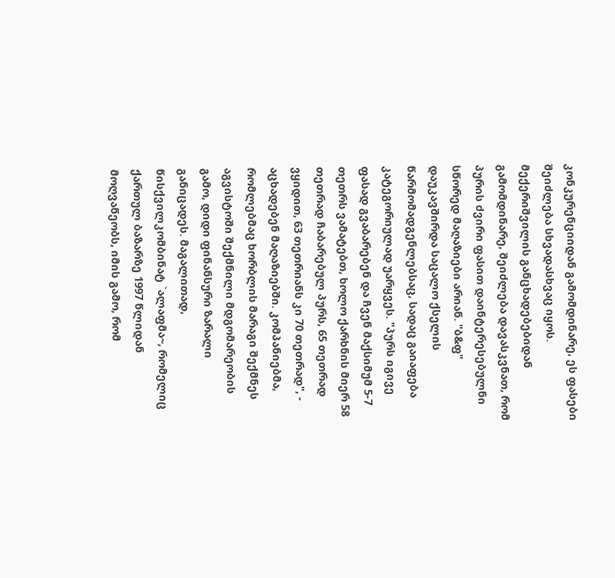კონკურენციიდან გამომდინარე, ეს ფასები შეიძლება სხვადასხვაც იყოს. მექერიშვილის განცხადებებიდან გამომდინარე, შეიძლება დავასკვნათ, რომ პურის ძვირი ფასით დაინტერესებულნი სწორედ მაღაზიები არიან. "ბ&ფ" დაუკავშირდა საცალო ქსელის წარმომადგენლებსაც, სადაც გაიაფება კატეგორიულად უარყვეს. "პურს იგივე ფასად გვაბარებენ და ჩვენ მაქსიმუმ 5-7 თეთრს ვამატებთ, ხოლო ქარხნის მიერ 58 თეთრად ჩაბარებულ პურს, 65 თეთრად ვყიდით, 63 თეთრიანს კი 70 თეთრად", - აცხადებენ მაღაზიებში. კომპანიებმა, რომლებმაც ხორბლის მარაგი შექმნეს აგვისტოში შექმნილი მდგომარეობის გამო, დიდი ფინანსური ზარალი განიცადეს. მაგალითად, წისქვილკომბინატ `ალაფმა~, რომელიც ქართულ ბაზარზე 1997 წლიდან მოღვაწეობს, იმის გამო, რომ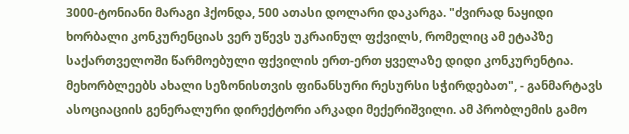3000-ტონიანი მარაგი ჰქონდა, 500 ათასი დოლარი დაკარგა. "ძვირად ნაყიდი ხორბალი კონკურენციას ვერ უწევს უკრაინულ ფქვილს, რომელიც ამ ეტაპზე საქართველოში წარმოებული ფქვილის ერთ-ერთ ყველაზე დიდი კონკურენტია. მეხორბლეებს ახალი სეზონისთვის ფინანსური რესურსი სჭირდებათ", - განმარტავს ასოციაციის გენერალური დირექტორი არკადი მექერიშვილი. ამ პრობლემის გამო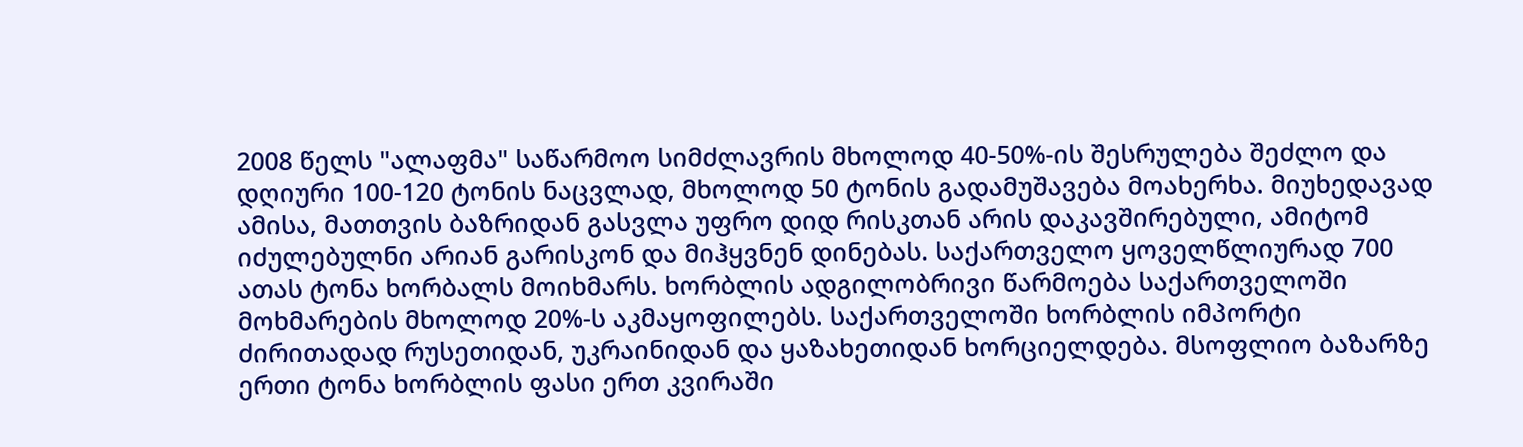2008 წელს "ალაფმა" საწარმოო სიმძლავრის მხოლოდ 40-50%-ის შესრულება შეძლო და დღიური 100-120 ტონის ნაცვლად, მხოლოდ 50 ტონის გადამუშავება მოახერხა. მიუხედავად ამისა, მათთვის ბაზრიდან გასვლა უფრო დიდ რისკთან არის დაკავშირებული, ამიტომ იძულებულნი არიან გარისკონ და მიჰყვნენ დინებას. საქართველო ყოველწლიურად 700 ათას ტონა ხორბალს მოიხმარს. ხორბლის ადგილობრივი წარმოება საქართველოში მოხმარების მხოლოდ 20%-ს აკმაყოფილებს. საქართველოში ხორბლის იმპორტი ძირითადად რუსეთიდან, უკრაინიდან და ყაზახეთიდან ხორციელდება. მსოფლიო ბაზარზე ერთი ტონა ხორბლის ფასი ერთ კვირაში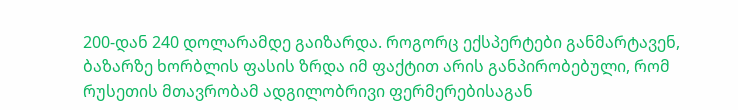200-დან 240 დოლარამდე გაიზარდა. როგორც ექსპერტები განმარტავენ, ბაზარზე ხორბლის ფასის ზრდა იმ ფაქტით არის განპირობებული, რომ რუსეთის მთავრობამ ადგილობრივი ფერმერებისაგან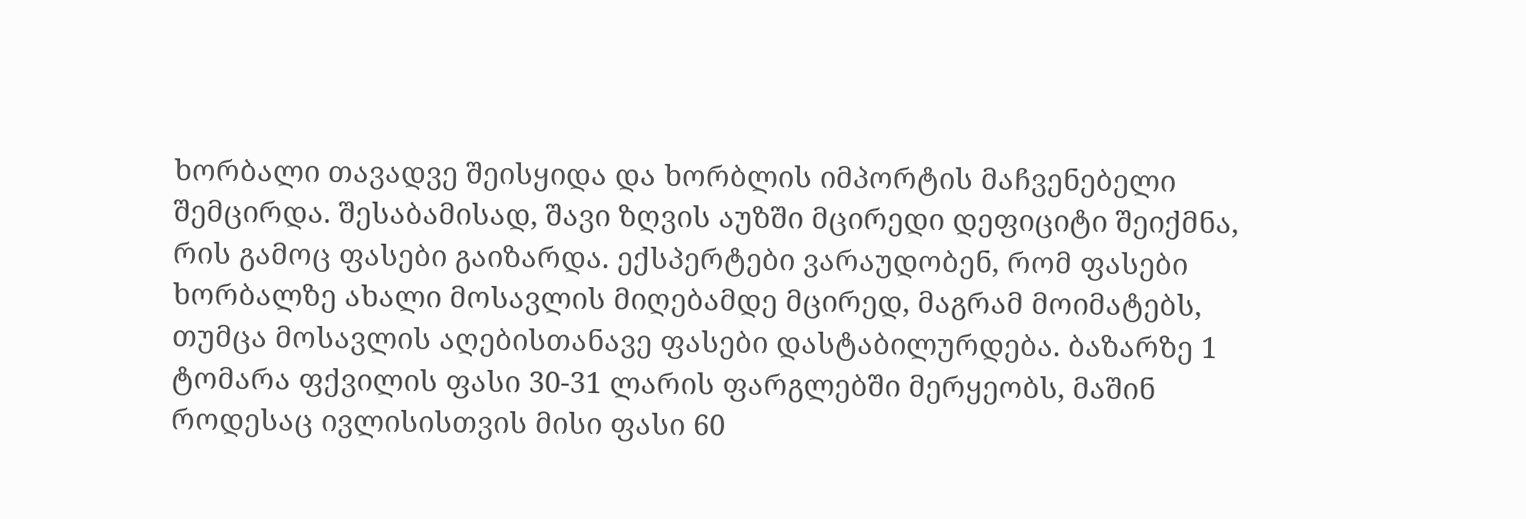ხორბალი თავადვე შეისყიდა და ხორბლის იმპორტის მაჩვენებელი შემცირდა. შესაბამისად, შავი ზღვის აუზში მცირედი დეფიციტი შეიქმნა, რის გამოც ფასები გაიზარდა. ექსპერტები ვარაუდობენ, რომ ფასები ხორბალზე ახალი მოსავლის მიღებამდე მცირედ, მაგრამ მოიმატებს, თუმცა მოსავლის აღებისთანავე ფასები დასტაბილურდება. ბაზარზე 1 ტომარა ფქვილის ფასი 30-31 ლარის ფარგლებში მერყეობს, მაშინ როდესაც ივლისისთვის მისი ფასი 60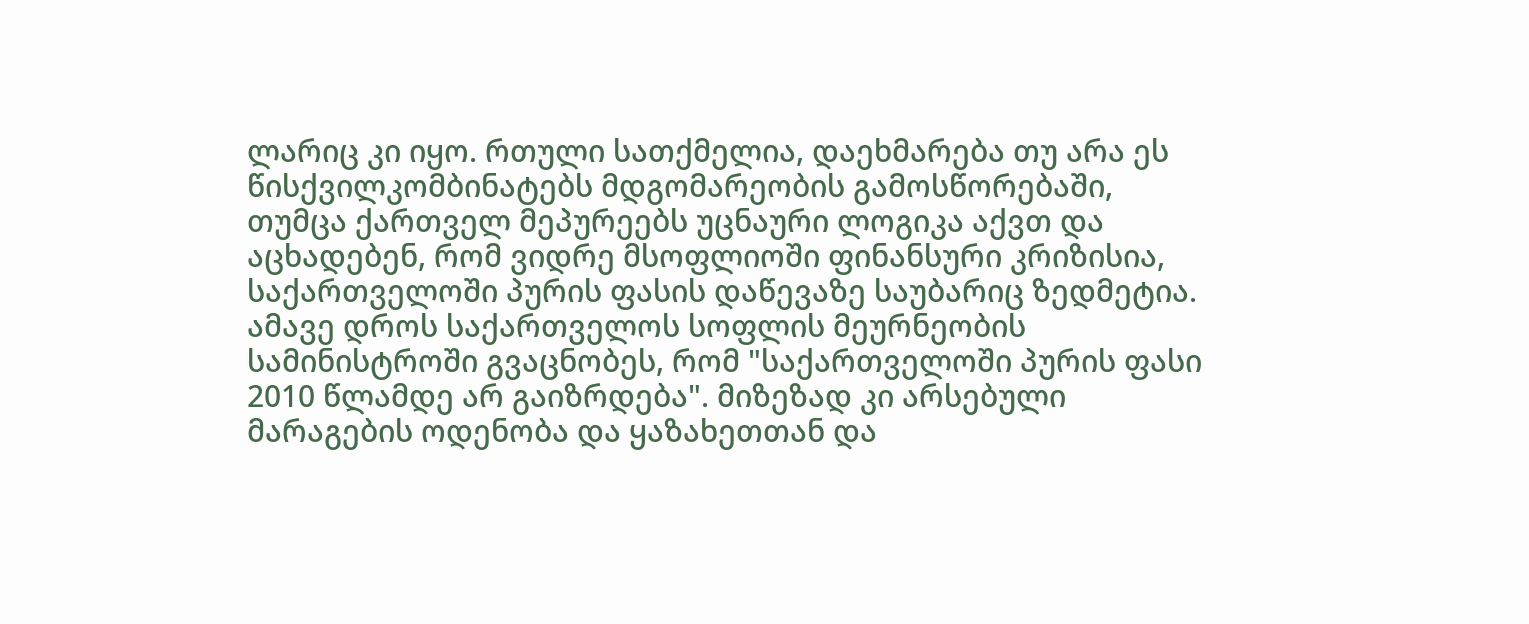ლარიც კი იყო. რთული სათქმელია, დაეხმარება თუ არა ეს წისქვილკომბინატებს მდგომარეობის გამოსწორებაში, თუმცა ქართველ მეპურეებს უცნაური ლოგიკა აქვთ და აცხადებენ, რომ ვიდრე მსოფლიოში ფინანსური კრიზისია, საქართველოში პურის ფასის დაწევაზე საუბარიც ზედმეტია. ამავე დროს საქართველოს სოფლის მეურნეობის სამინისტროში გვაცნობეს, რომ "საქართველოში პურის ფასი 2010 წლამდე არ გაიზრდება". მიზეზად კი არსებული მარაგების ოდენობა და ყაზახეთთან და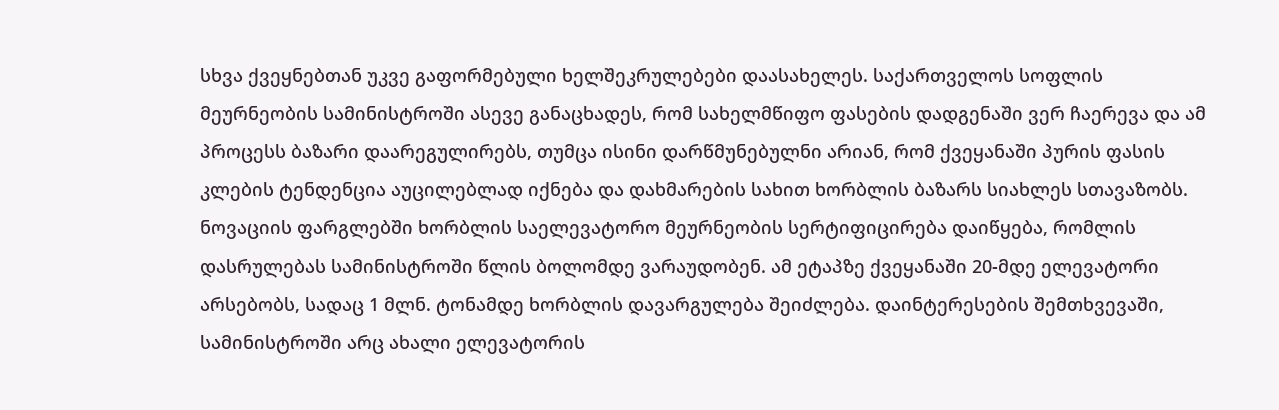სხვა ქვეყნებთან უკვე გაფორმებული ხელშეკრულებები დაასახელეს. საქართველოს სოფლის მეურნეობის სამინისტროში ასევე განაცხადეს, რომ სახელმწიფო ფასების დადგენაში ვერ ჩაერევა და ამ პროცესს ბაზარი დაარეგულირებს, თუმცა ისინი დარწმუნებულნი არიან, რომ ქვეყანაში პურის ფასის კლების ტენდენცია აუცილებლად იქნება და დახმარების სახით ხორბლის ბაზარს სიახლეს სთავაზობს. ნოვაციის ფარგლებში ხორბლის საელევატორო მეურნეობის სერტიფიცირება დაიწყება, რომლის დასრულებას სამინისტროში წლის ბოლომდე ვარაუდობენ. ამ ეტაპზე ქვეყანაში 20-მდე ელევატორი არსებობს, სადაც 1 მლნ. ტონამდე ხორბლის დავარგულება შეიძლება. დაინტერესების შემთხვევაში, სამინისტროში არც ახალი ელევატორის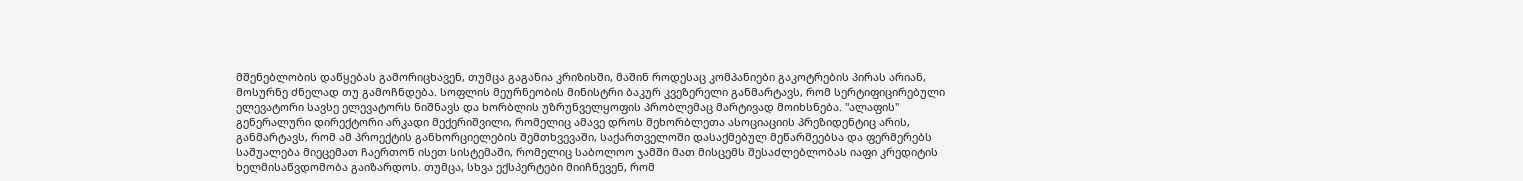მშენებლობის დაწყებას გამორიცხავენ, თუმცა გაგანია კრიზისში, მაშინ როდესაც კომპანიები გაკოტრების პირას არიან, მოსურნე ძნელად თუ გამოჩნდება. სოფლის მეურნეობის მინისტრი ბაკურ კვეზერელი განმარტავს, რომ სერტიფიცირებული ელევატორი სავსე ელევატორს ნიშნავს და ხორბლის უზრუნველყოფის პრობლემაც მარტივად მოიხსნება. "ალაფის" გენერალური დირექტორი არკადი მექერიშვილი, რომელიც ამავე დროს მეხორბლეთა ასოციაციის პრეზიდენტიც არის, განმარტავს, რომ ამ პროექტის განხორციელების შემთხვევაში, საქართველოში დასაქმებულ მეწარმეებსა და ფერმერებს საშუალება მიეცემათ ჩაერთონ ისეთ სისტემაში, რომელიც საბოლოო ჯამში მათ მისცემს შესაძლებლობას იაფი კრედიტის ხელმისაწვდომობა გაიზარდოს. თუმცა, სხვა ექსპერტები მიიჩნევენ, რომ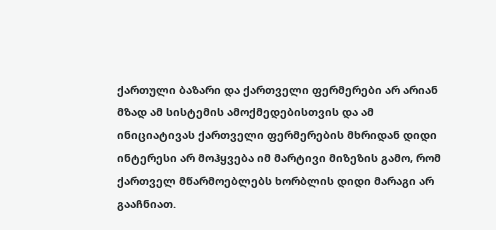ქართული ბაზარი და ქართველი ფერმერები არ არიან მზად ამ სისტემის ამოქმედებისთვის და ამ ინიციატივას ქართველი ფერმერების მხრიდან დიდი ინტერესი არ მოჰყვება იმ მარტივი მიზეზის გამო, რომ ქართველ მწარმოებლებს ხორბლის დიდი მარაგი არ გააჩნიათ.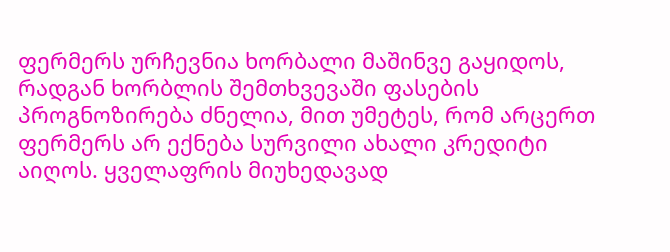ფერმერს ურჩევნია ხორბალი მაშინვე გაყიდოს, რადგან ხორბლის შემთხვევაში ფასების პროგნოზირება ძნელია, მით უმეტეს, რომ არცერთ ფერმერს არ ექნება სურვილი ახალი კრედიტი აიღოს. ყველაფრის მიუხედავად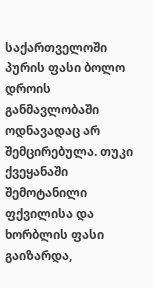საქართველოში პურის ფასი ბოლო დროის განმავლობაში ოდნავადაც არ შემცირებულა. თუკი ქვეყანაში შემოტანილი ფქვილისა და ხორბლის ფასი გაიზარდა,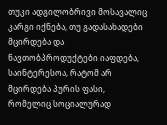თუკი ადგილობრივი მოსავალიც კარგი იქნება, თუ გადასახადები მცირდება და ნავთობპროდუქტები იაფდება, საინტერესოა, რატომ არ მცირდება პურის ფასი, რომელიც სოციალურად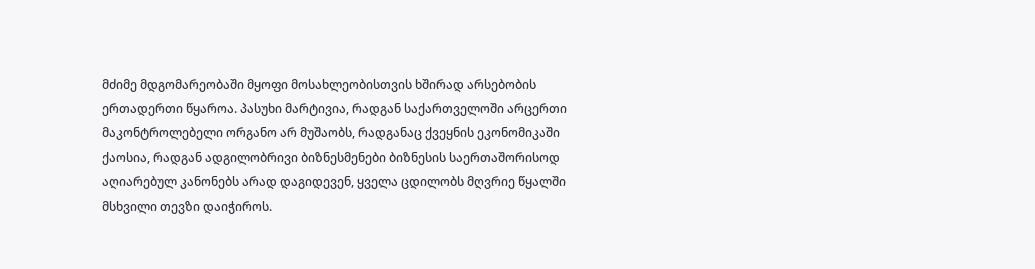მძიმე მდგომარეობაში მყოფი მოსახლეობისთვის ხშირად არსებობის ერთადერთი წყაროა. პასუხი მარტივია, რადგან საქართველოში არცერთი მაკონტროლებელი ორგანო არ მუშაობს, რადგანაც ქვეყნის ეკონომიკაში ქაოსია, რადგან ადგილობრივი ბიზნესმენები ბიზნესის საერთაშორისოდ აღიარებულ კანონებს არად დაგიდევენ, ყველა ცდილობს მღვრიე წყალში მსხვილი თევზი დაიჭიროს.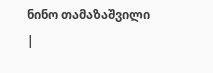ნინო თამაზაშვილი
|